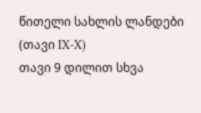წითელი სახლის ლანდები (თავი IX-X)
თავი 9 დილით სხვა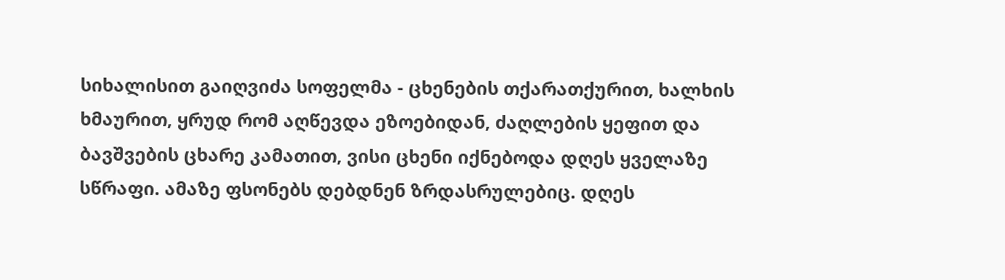სიხალისით გაიღვიძა სოფელმა - ცხენების თქარათქურით, ხალხის ხმაურით, ყრუდ რომ აღწევდა ეზოებიდან, ძაღლების ყეფით და ბავშვების ცხარე კამათით, ვისი ცხენი იქნებოდა დღეს ყველაზე სწრაფი. ამაზე ფსონებს დებდნენ ზრდასრულებიც. დღეს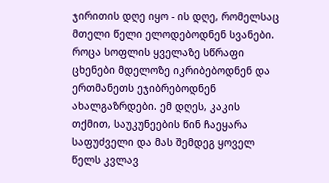ჯირითის დღე იყო - ის დღე, რომელსაც მთელი წელი ელოდებოდნენ სვანები. როცა სოფლის ყველაზე სწრაფი ცხენები მდელოზე იკრიბებოდნენ და ერთმანეთს ეჯიბრებოდნენ ახალგაზრდები. ემ დღეს, კაკის თქმით, საუკუნეების წინ ჩაეყარა საფუძველი და მას შემდეგ ყოველ წელს კვლავ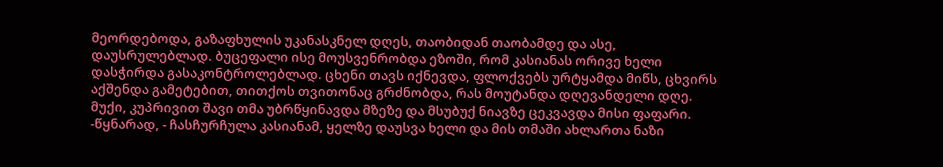მეორდებოდა, გაზაფხულის უკანასკნელ დღეს, თაობიდან თაობამდე და ასე, დაუსრულებლად. ბუცეფალი ისე მოუსვენრობდა ეზოში, რომ კასიანას ორივე ხელი დასჭირდა გასაკონტროლებლად. ცხენი თავს იქნევდა, ფლოქვებს ურტყამდა მიწს, ცხვირს აქშენდა გამეტებით, თითქოს თვითონაც გრძნობდა, რას მოუტანდა დღევანდელი დღე. მუქი, კუპრივით შავი თმა უბრწყინავდა მზეზე და მსუბუქ ნიავზე ცეკვავდა მისი ფაფარი. -წყნარად, - ჩასჩურჩულა კასიანამ, ყელზე დაუსვა ხელი და მის თმაში ახლართა ნაზი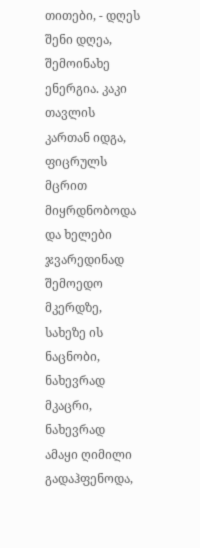თითები, - დღეს შენი დღეა, შემოინახე ენერგია. კაკი თავლის კართან იდგა, ფიცრულს მცრით მიყრდნობოდა და ხელები ჯვარედინად შემოედო მკერდზე, სახეზე ის ნაცნობი, ნახევრად მკაცრი, ნახევრად ამაყი ღიმილი გადაჰფენოდა,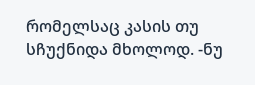რომელსაც კასის თუ სჩუქნიდა მხოლოდ. -ნუ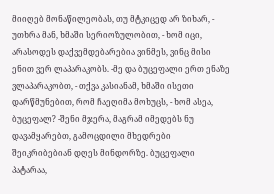მიიღებ მონაწილეობას, თუ მტკიცედ არ ზიხარ, - უთხრა მან, ხმაში სერიოზულობით, - ხომ იცი, არასოდეს დაქვემდებარებია ვინმეს, ვინც მისი ენით ვერ ლაპარაკობს. -მე და ბუცეფალი ერთ ენაზე ვლაპარაკობთ, - თქვა კასიანამ, ხმაში ისეთი დარწმუნებით, რომ ჩაეღიმა მოხუცს, - ხომ ასეა, ბუცეფალ? -შენი მჯერა, მაგრამ იმედებს ნუ დავამყარებთ, გამოცდილი მხედრები შეიკრიბებიან დღეს მინდორზე. ბუცეფალი პატარაა,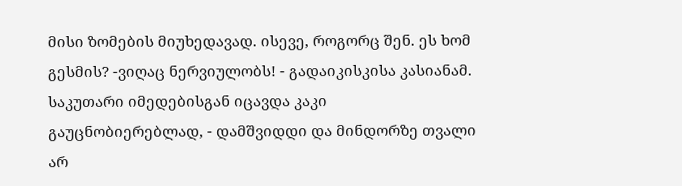მისი ზომების მიუხედავად. ისევე, როგორც შენ. ეს ხომ გესმის? -ვიღაც ნერვიულობს! - გადაიკისკისა კასიანამ. საკუთარი იმედებისგან იცავდა კაკი გაუცნობიერებლად, - დამშვიდდი და მინდორზე თვალი არ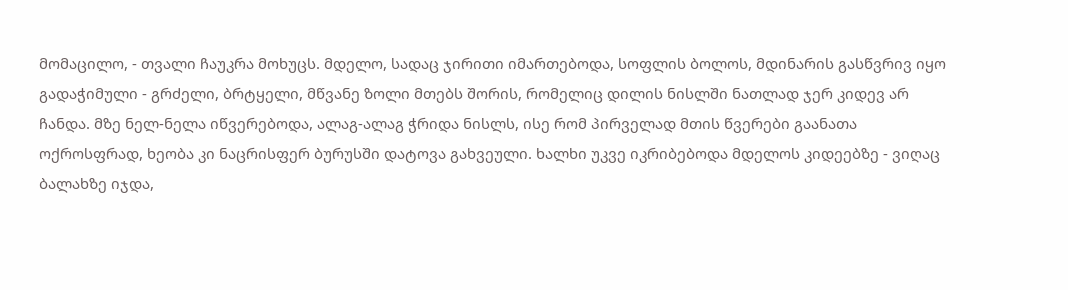მომაცილო, - თვალი ჩაუკრა მოხუცს. მდელო, სადაც ჯირითი იმართებოდა, სოფლის ბოლოს, მდინარის გასწვრივ იყო გადაჭიმული - გრძელი, ბრტყელი, მწვანე ზოლი მთებს შორის, რომელიც დილის ნისლში ნათლად ჯერ კიდევ არ ჩანდა. მზე ნელ-ნელა იწვერებოდა, ალაგ-ალაგ ჭრიდა ნისლს, ისე რომ პირველად მთის წვერები გაანათა ოქროსფრად, ხეობა კი ნაცრისფერ ბურუსში დატოვა გახვეული. ხალხი უკვე იკრიბებოდა მდელოს კიდეებზე - ვიღაც ბალახზე იჯდა,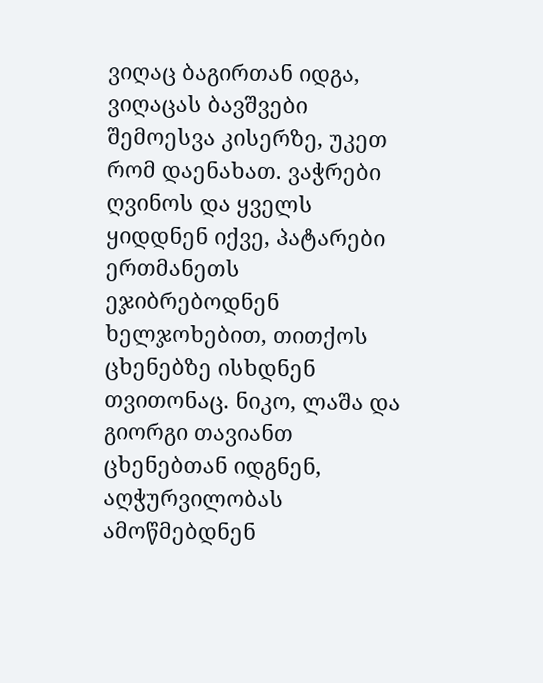ვიღაც ბაგირთან იდგა, ვიღაცას ბავშვები შემოესვა კისერზე, უკეთ რომ დაენახათ. ვაჭრები ღვინოს და ყველს ყიდდნენ იქვე, პატარები ერთმანეთს ეჯიბრებოდნენ ხელჯოხებით, თითქოს ცხენებზე ისხდნენ თვითონაც. ნიკო, ლაშა და გიორგი თავიანთ ცხენებთან იდგნენ, აღჭურვილობას ამოწმებდნენ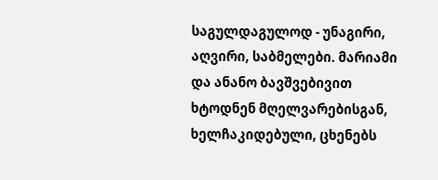საგულდაგულოდ - უნაგირი, აღვირი, საბმელები. მარიამი და ანანო ბავშვებივით ხტოდნენ მღელვარებისგან, ხელჩაკიდებული, ცხენებს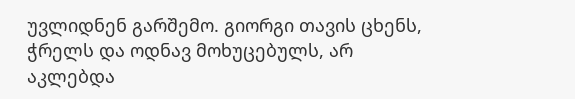უვლიდნენ გარშემო. გიორგი თავის ცხენს, ჭრელს და ოდნავ მოხუცებულს, არ აკლებდა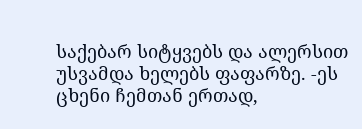საქებარ სიტყვებს და ალერსით უსვამდა ხელებს ფაფარზე. -ეს ცხენი ჩემთან ერთად,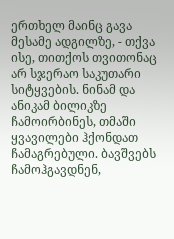ერთხელ მაინც გავა მესამე ადგილზე, - თქვა ისე, თითქოს თვითონაც არ სჯერაო საკუთარი სიტყვების. ნინამ და ანიკამ ბილიკზე ჩამოირბინეს, თმაში ყვავილები ჰქონდათ ჩამაგრებული. ბავშვებს ჩამოჰგავდნენ,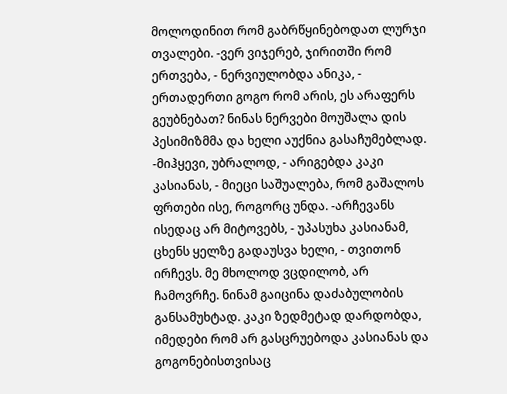მოლოდინით რომ გაბრწყინებოდათ ლურჯი თვალები. -ვერ ვიჯერებ, ჯირითში რომ ერთვება, - ნერვიულობდა ანიკა, - ერთადერთი გოგო რომ არის, ეს არაფერს გეუბნებათ? ნინას ნერვები მოუშალა დის პესიმიზმმა და ხელი აუქნია გასაჩუმებლად. -მიჰყევი, უბრალოდ, - არიგებდა კაკი კასიანას, - მიეცი საშუალება, რომ გაშალოს ფრთები ისე, როგორც უნდა. -არჩევანს ისედაც არ მიტოვებს, - უპასუხა კასიანამ, ცხენს ყელზე გადაუსვა ხელი, - თვითონ ირჩევს. მე მხოლოდ ვცდილობ, არ ჩამოვრჩე. ნინამ გაიცინა დაძაბულობის განსამუხტად. კაკი ზედმეტად დარდობდა, იმედები რომ არ გასცრუებოდა კასიანას და გოგონებისთვისაც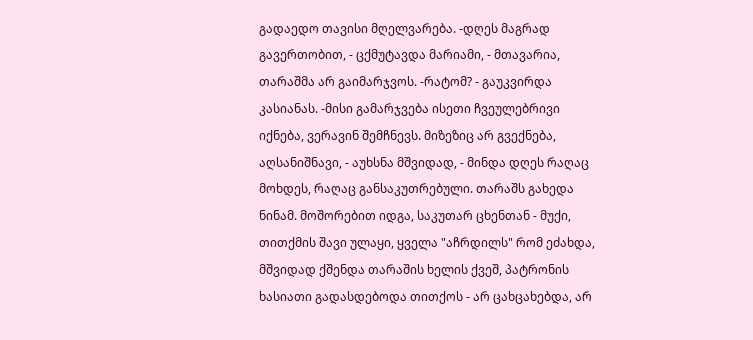გადაედო თავისი მღელვარება. -დღეს მაგრად გავერთობით, - ცქმუტავდა მარიამი, - მთავარია, თარაშმა არ გაიმარჯვოს. -რატომ? - გაუკვირდა კასიანას. -მისი გამარჯვება ისეთი ჩვეულებრივი იქნება, ვერავინ შემჩნევს. მიზეზიც არ გვექნება, აღსანიშნავი, - აუხსნა მშვიდად, - მინდა დღეს რაღაც მოხდეს, რაღაც განსაკუთრებული. თარაშს გახედა ნინამ. მოშორებით იდგა, საკუთარ ცხენთან - მუქი, თითქმის შავი ულაყი, ყველა "აჩრდილს" რომ ეძახდა, მშვიდად ქშენდა თარაშის ხელის ქვეშ, პატრონის ხასიათი გადასდებოდა თითქოს - არ ცახცახებდა, არ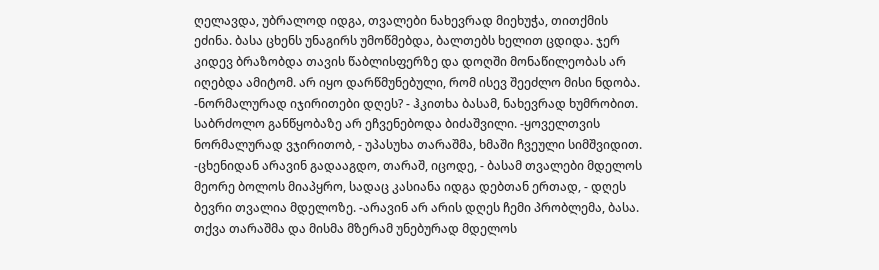ღელავდა, უბრალოდ იდგა, თვალები ნახევრად მიეხუჭა, თითქმის ეძინა. ბასა ცხენს უნაგირს უმოწმებდა, ბალთებს ხელით ცდიდა. ჯერ კიდევ ბრაზობდა თავის წაბლისფერზე და დოღში მონაწილეობას არ იღებდა ამიტომ. არ იყო დარწმუნებული, რომ ისევ შეეძლო მისი ნდობა. -ნორმალურად იჯირითები დღეს? - ჰკითხა ბასამ, ნახევრად ხუმრობით. საბრძოლო განწყობაზე არ ეჩვენებოდა ბიძაშვილი. -ყოველთვის ნორმალურად ვჯირითობ, - უპასუხა თარაშმა, ხმაში ჩვეული სიმშვიდით. -ცხენიდან არავინ გადააგდო, თარაშ, იცოდე, - ბასამ თვალები მდელოს მეორე ბოლოს მიაპყრო, სადაც კასიანა იდგა დებთან ერთად, - დღეს ბევრი თვალია მდელოზე. -არავინ არ არის დღეს ჩემი პრობლემა, ბასა. თქვა თარაშმა და მისმა მზერამ უნებურად მდელოს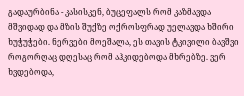გადაურბინა - კასისკენ, ბუცეფალს რომ კაზმავდა მშვიდად და მზის შუქზე ოქროსფრად უელავდა ხშირი ხუჭუჭები. ნერვები მოეშალა, ეს თავის ტკივილი ბავშვი როგორღაც დღესაც რომ აჰკიდებოდა მხრებზე. ვერ ხვდებოდა,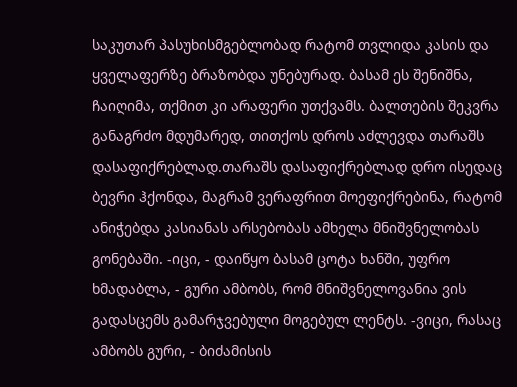საკუთარ პასუხისმგებლობად რატომ თვლიდა კასის და ყველაფერზე ბრაზობდა უნებურად. ბასამ ეს შენიშნა, ჩაიღიმა, თქმით კი არაფერი უთქვამს. ბალთების შეკვრა განაგრძო მდუმარედ, თითქოს დროს აძლევდა თარაშს დასაფიქრებლად.თარაშს დასაფიქრებლად დრო ისედაც ბევრი ჰქონდა, მაგრამ ვერაფრით მოეფიქრებინა, რატომ ანიჭებდა კასიანას არსებობას ამხელა მნიშვნელობას გონებაში. -იცი, - დაიწყო ბასამ ცოტა ხანში, უფრო ხმადაბლა, - გური ამბობს, რომ მნიშვნელოვანია ვის გადასცემს გამარჯვებული მოგებულ ლენტს. -ვიცი, რასაც ამბობს გური, - ბიძამისის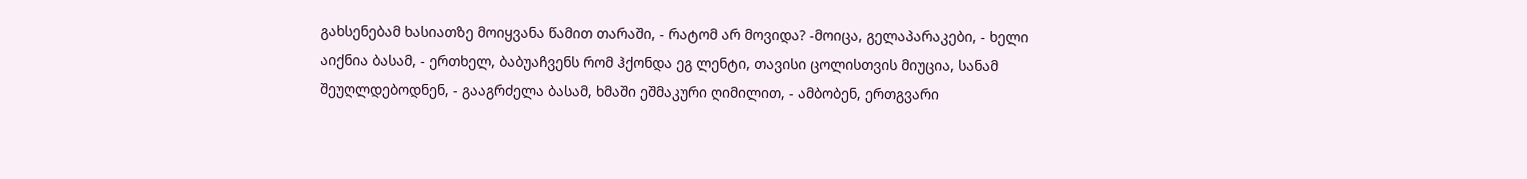გახსენებამ ხასიათზე მოიყვანა წამით თარაში, - რატომ არ მოვიდა? -მოიცა, გელაპარაკები, - ხელი აიქნია ბასამ, - ერთხელ, ბაბუაჩვენს რომ ჰქონდა ეგ ლენტი, თავისი ცოლისთვის მიუცია, სანამ შეუღლდებოდნენ, - გააგრძელა ბასამ, ხმაში ეშმაკური ღიმილით, - ამბობენ, ერთგვარი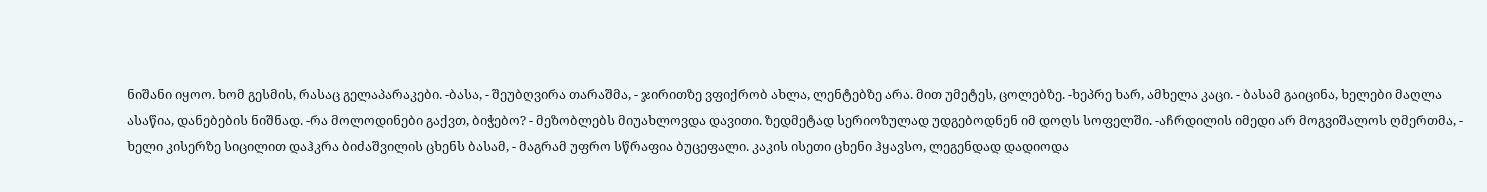ნიშანი იყოო. ხომ გესმის, რასაც გელაპარაკები. -ბასა, - შეუბღვირა თარაშმა, - ჯირითზე ვფიქრობ ახლა, ლენტებზე არა. მით უმეტეს, ცოლებზე. -ხეპრე ხარ, ამხელა კაცი. - ბასამ გაიცინა, ხელები მაღლა ასაწია, დანებების ნიშნად. -რა მოლოდინები გაქვთ, ბიჭებო? - მეზობლებს მიუახლოვდა დავითი. ზედმეტად სერიოზულად უდგებოდნენ იმ დოღს სოფელში. -აჩრდილის იმედი არ მოგვიშალოს ღმერთმა, - ხელი კისერზე სიცილით დაჰკრა ბიძაშვილის ცხენს ბასამ, - მაგრამ უფრო სწრაფია ბუცეფალი. კაკის ისეთი ცხენი ჰყავსო, ლეგენდად დადიოდა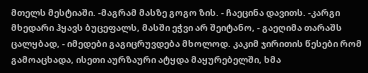მთელს მესტიაში. -მაგრამ მასზე გოგო ზის. - ჩაეცინა დავითს. -კარგი მხედარი ჰყავს ბუცეფალს, მასში ეჭვი არ შეიტანო, - გაეღიმა თარაშს ცალყბად, - იმედები გაგიცრუვდება მხოლოდ. კაკიმ ჯირითის წესები რომ გამოაცხადა, ისეთი აურზაური ატყდა მაყურებელში, ხმა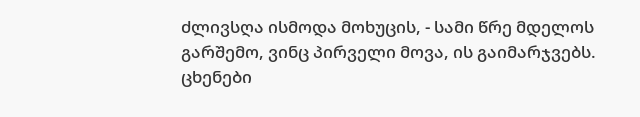ძლივსღა ისმოდა მოხუცის, - სამი წრე მდელოს გარშემო, ვინც პირველი მოვა, ის გაიმარჯვებს. ცხენები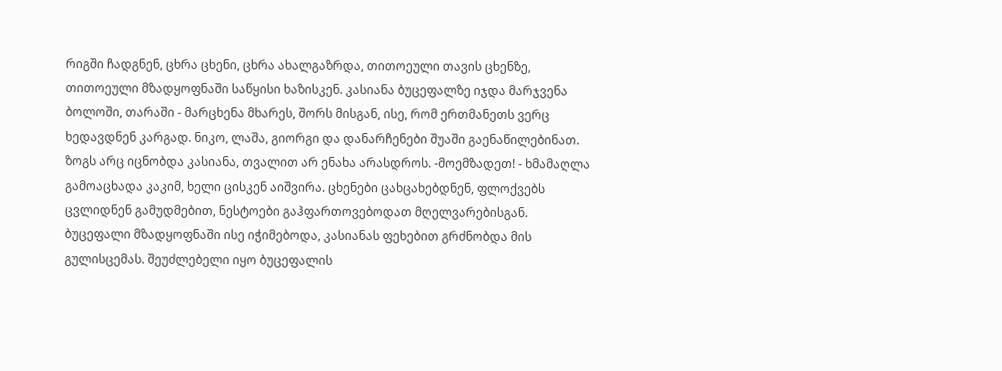რიგში ჩადგნენ, ცხრა ცხენი, ცხრა ახალგაზრდა, თითოეული თავის ცხენზე, თითოეული მზადყოფნაში საწყისი ხაზისკენ. კასიანა ბუცეფალზე იჯდა მარჯვენა ბოლოში, თარაში - მარცხენა მხარეს, შორს მისგან, ისე, რომ ერთმანეთს ვერც ხედავდნენ კარგად. ნიკო, ლაშა, გიორგი და დანარჩენები შუაში გაენაწილებინათ. ზოგს არც იცნობდა კასიანა, თვალით არ ენახა არასდროს. -მოემზადეთ! - ხმამაღლა გამოაცხადა კაკიმ, ხელი ცისკენ აიშვირა. ცხენები ცახცახებდნენ, ფლოქვებს ცვლიდნენ გამუდმებით, ნესტოები გაჰფართოვებოდათ მღელვარებისგან. ბუცეფალი მზადყოფნაში ისე იჭიმებოდა, კასიანას ფეხებით გრძნობდა მის გულისცემას. შეუძლებელი იყო ბუცეფალის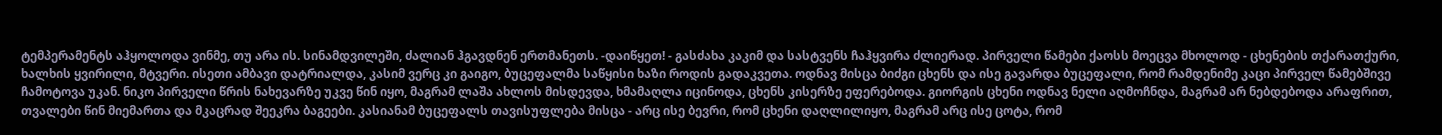ტემპერამენტს აჰყოლოდა ვინმე, თუ არა ის. სინამდვილეში, ძალიან ჰგავდნენ ერთმანეთს. -დაიწყეთ! - გასძახა კაკიმ და სასტვენს ჩაჰყვირა ძლიერად. პირველი წამები ქაოსს მოეცვა მხოლოდ - ცხენების თქარათქური, ხალხის ყვირილი, მტვერი. ისეთი ამბავი დატრიალდა, კასიმ ვერც კი გაიგო, ბუცეფალმა საწყისი ხაზი როდის გადაკვეთა. ოდნავ მისცა ბიძგი ცხენს და ისე გავარდა ბუცეფალი, რომ რამდენიმე კაცი პირველ წამებშივე ჩამოტოვა უკან. ნიკო პირველი წრის ნახევარზე უკვე წინ იყო, მაგრამ ლაშა ახლოს მისდევდა, ხმამაღლა იცინოდა, ცხენს კისერზე ეფერებოდა. გიორგის ცხენი ოდნავ ნელი აღმოჩნდა, მაგრამ არ ნებდებოდა არაფრით, თვალები წინ მიემართა და მკაცრად შეეკრა ბაგეები. კასიანამ ბუცეფალს თავისუფლება მისცა - არც ისე ბევრი, რომ ცხენი დაღლილიყო, მაგრამ არც ისე ცოტა, რომ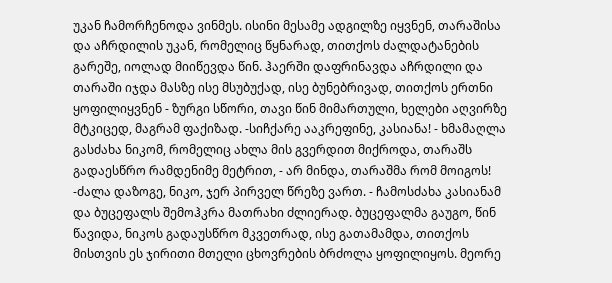უკან ჩამორჩენოდა ვინმეს. ისინი მესამე ადგილზე იყვნენ, თარაშისა და აჩრდილის უკან, რომელიც წყნარად, თითქოს ძალდატანების გარეშე, იოლად მიიწევდა წინ. ჰაერში დაფრინავდა აჩრდილი და თარაში იჯდა მასზე ისე მსუბუქად, ისე ბუნებრივად, თითქოს ერთნი ყოფილიყვნენ - ზურგი სწორი, თავი წინ მიმართული, ხელები აღვირზე მტკიცედ, მაგრამ ფაქიზად. -სიჩქარე ააკრეფინე, კასიანა! - ხმამაღლა გასძახა ნიკომ, რომელიც ახლა მის გვერდით მიქროდა, თარაშს გადაესწრო რამდენიმე მეტრით, - არ მინდა, თარაშმა რომ მოიგოს! -ძალა დაზოგე, ნიკო, ჯერ პირველ წრეზე ვართ. - ჩამოსძახა კასიანამ და ბუცეფალს შემოჰკრა მათრახი ძლიერად. ბუცეფალმა გაუგო, წინ წავიდა, ნიკოს გადაუსწრო მკვეთრად, ისე გათამამდა, თითქოს მისთვის ეს ჯირითი მთელი ცხოვრების ბრძოლა ყოფილიყოს. მეორე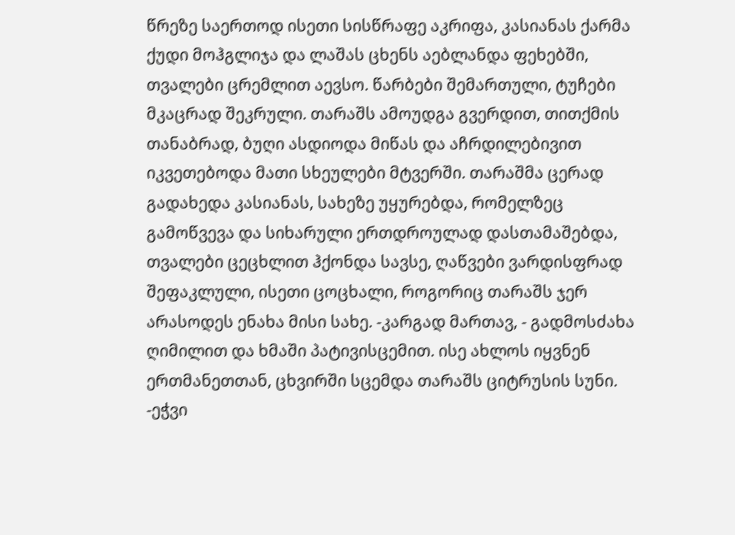წრეზე საერთოდ ისეთი სისწრაფე აკრიფა, კასიანას ქარმა ქუდი მოჰგლიჯა და ლაშას ცხენს აებლანდა ფეხებში, თვალები ცრემლით აევსო. წარბები შემართული, ტუჩები მკაცრად შეკრული. თარაშს ამოუდგა გვერდით, თითქმის თანაბრად, ბუღი ასდიოდა მიწას და აჩრდილებივით იკვეთებოდა მათი სხეულები მტვერში. თარაშმა ცერად გადახედა კასიანას, სახეზე უყურებდა, რომელზეც გამოწვევა და სიხარული ერთდროულად დასთამაშებდა, თვალები ცეცხლით ჰქონდა სავსე, ღაწვები ვარდისფრად შეფაკლული, ისეთი ცოცხალი, როგორიც თარაშს ჯერ არასოდეს ენახა მისი სახე. -კარგად მართავ, - გადმოსძახა ღიმილით და ხმაში პატივისცემით. ისე ახლოს იყვნენ ერთმანეთთან, ცხვირში სცემდა თარაშს ციტრუსის სუნი. -ეჭვი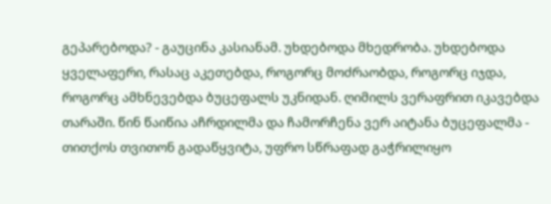გეპარებოდა? - გაუცინა კასიანამ. უხდებოდა მხედრობა. უხდებოდა ყველაფერი, რასაც აკეთებდა, როგორც მოძრაობდა, როგორც იჯდა, როგორც ამხნევებდა ბუცეფალს უკნიდან. ღიმილს ვერაფრით იკავებდა თარაში. წინ წაიწია აჩრდილმა და ჩამორჩენა ვერ აიტანა ბუცეფალმა - თითქოს თვითონ გადაწყვიტა, უფრო სწრაფად გაჭრილიყო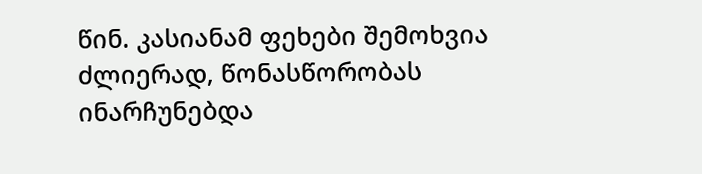წინ. კასიანამ ფეხები შემოხვია ძლიერად, წონასწორობას ინარჩუნებდა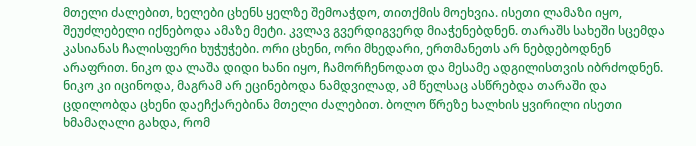მთელი ძალებით, ხელები ცხენს ყელზე შემოაჭდო, თითქმის მოეხვია. ისეთი ლამაზი იყო, შეუძლებელი იქნებოდა ამაზე მეტი. კვლავ გვერდიგვერდ მიაჭენებდნენ. თარაშს სახეში სცემდა კასიანას ჩალისფერი ხუჭუჭები. ორი ცხენი, ორი მხედარი, ერთმანეთს არ ნებდებოდნენ არაფრით. ნიკო და ლაშა დიდი ხანი იყო, ჩამორჩენოდათ და მესამე ადგილისთვის იბრძოდნენ. ნიკო კი იცინოდა, მაგრამ არ ეცინებოდა ნამდვილად, ამ წელსაც ასწრებდა თარაში და ცდილობდა ცხენი დაეჩქარებინა მთელი ძალებით. ბოლო წრეზე ხალხის ყვირილი ისეთი ხმამაღალი გახდა, რომ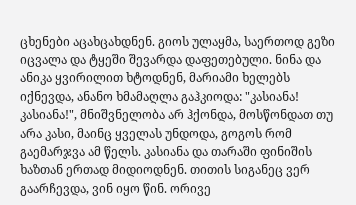ცხენები აცახცახდნენ. გიოს ულაყმა, საერთოდ გეზი იცვალა და ტყეში შევარდა დაფეთებული. ნინა და ანიკა ყვირილით ხტოდნენ, მარიამი ხელებს იქნევდა, ანანო ხმამაღლა გაჰკიოდა: "კასიანა! კასიანა!", მნიშვნელობა არ ჰქონდა, მოსწონდათ თუ არა კასი, მაინც ყველას უნდოდა, გოგოს რომ გაემარჯვა ამ წელს. კასიანა და თარაში ფინიშის ხაზთან ერთად მიდიოდნენ. თითის სიგანეც ვერ გაარჩევდა, ვინ იყო წინ. ორივე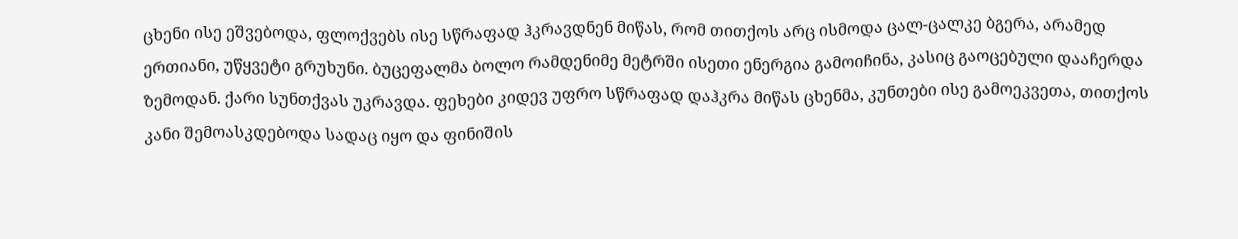ცხენი ისე ეშვებოდა, ფლოქვებს ისე სწრაფად ჰკრავდნენ მიწას, რომ თითქოს არც ისმოდა ცალ-ცალკე ბგერა, არამედ ერთიანი, უწყვეტი გრუხუნი. ბუცეფალმა ბოლო რამდენიმე მეტრში ისეთი ენერგია გამოიჩინა, კასიც გაოცებული დააჩერდა ზემოდან. ქარი სუნთქვას უკრავდა. ფეხები კიდევ უფრო სწრაფად დაჰკრა მიწას ცხენმა, კუნთები ისე გამოეკვეთა, თითქოს კანი შემოასკდებოდა სადაც იყო და ფინიშის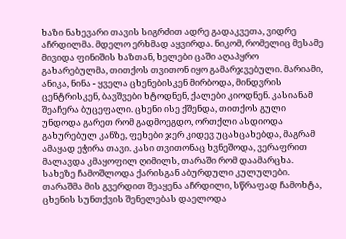ხაზი ნახევარი თავის სიგრძით ადრე გადაკვეთა, ვიდრე აჩრდილმა. მდელო ერხმად აყვირდა. ნიკომ, რომელიც მესამე მივიდა ფინიშის ხაზთან, ხელები ცაში აღაპყრო გახარებულმა, თითქოს თვითონ იყო გამარჯვებული. მარიამი, ანიკა, ნინა - ყველა ცხენებისკენ მირბოდა, მინდვრის ცენტრისკენ, ბავშვები ხტოდნენ, ქალები კიოდნენ. კასიანამ შეაჩერა ბუცეფალი. ცხენი ისე ქშენდა, თითქოს გული უნდოდა გარეთ რომ გადმოეგდო, ორთქლი ასდიოდა გახურებულ კანზე, ფეხები ჯერ კიდევ უცახცახებდა, მაგრამ ამაყად ეჭირა თავი. კასი თვითონაც ხვნეშოდა, ვერაფრით მალავდა კმაყოფილ ღიმილს, თარაში რომ დაამარცხა. სახეზე ჩამოშლოდა ქარისგან აბურდული კულულები. თარაშმა მის გვერდით შეაყენა აჩრდილი, სწრაფად ჩამოხტა, ცხენის სუნთქვის შენელებას დაელოდა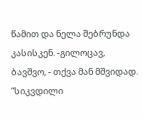წამით და ნელა შებრუნდა კასისკენ. -გილოცავ, ბავშვო, - თქვა მან მშვიდად. “სიკვდილი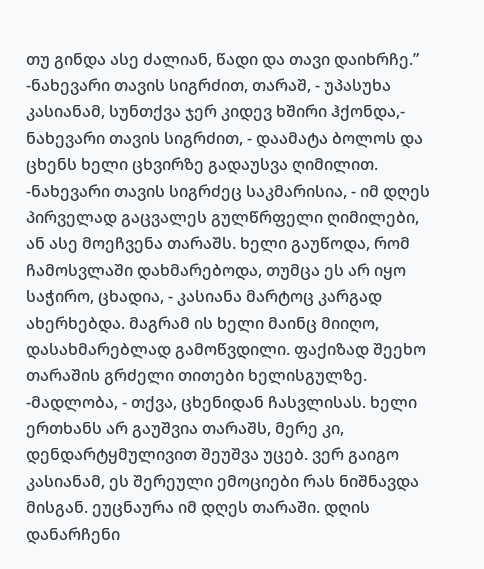თუ გინდა ასე ძალიან, წადი და თავი დაიხრჩე.” -ნახევარი თავის სიგრძით, თარაშ, - უპასუხა კასიანამ, სუნთქვა ჯერ კიდევ ხშირი ჰქონდა,- ნახევარი თავის სიგრძით, - დაამატა ბოლოს და ცხენს ხელი ცხვირზე გადაუსვა ღიმილით. -ნახევარი თავის სიგრძეც საკმარისია, - იმ დღეს პირველად გაცვალეს გულწრფელი ღიმილები, ან ასე მოეჩვენა თარაშს. ხელი გაუწოდა, რომ ჩამოსვლაში დახმარებოდა, თუმცა ეს არ იყო საჭირო, ცხადია, - კასიანა მარტოც კარგად ახერხებდა. მაგრამ ის ხელი მაინც მიიღო, დასახმარებლად გამოწვდილი. ფაქიზად შეეხო თარაშის გრძელი თითები ხელისგულზე. -მადლობა, - თქვა, ცხენიდან ჩასვლისას. ხელი ერთხანს არ გაუშვია თარაშს, მერე კი, დენდარტყმულივით შეუშვა უცებ. ვერ გაიგო კასიანამ, ეს შერეული ემოციები რას ნიშნავდა მისგან. ეუცნაურა იმ დღეს თარაში. დღის დანარჩენი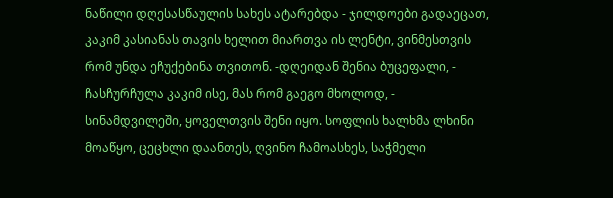ნაწილი დღესასწაულის სახეს ატარებდა - ჯილდოები გადაეცათ, კაკიმ კასიანას თავის ხელით მიართვა ის ლენტი, ვინმესთვის რომ უნდა ეჩუქებინა თვითონ. -დღეიდან შენია ბუცეფალი, - ჩასჩურჩულა კაკიმ ისე, მას რომ გაეგო მხოლოდ, - სინამდვილეში, ყოველთვის შენი იყო. სოფლის ხალხმა ლხინი მოაწყო, ცეცხლი დაანთეს, ღვინო ჩამოასხეს, საჭმელი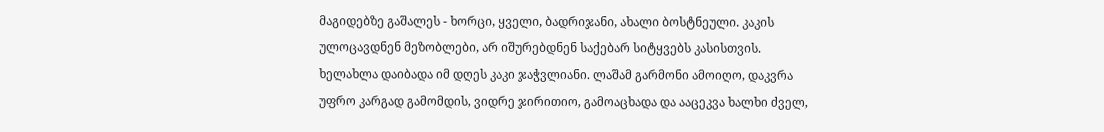მაგიდებზე გაშალეს - ხორცი, ყველი, ბადრიჯანი, ახალი ბოსტნეული. კაკის ულოცავდნენ მეზობლები, არ იშურებდნენ საქებარ სიტყვებს კასისთვის. ხელახლა დაიბადა იმ დღეს კაკი ჯაჭვლიანი. ლაშამ გარმონი ამოიღო, დაკვრა უფრო კარგად გამომდის, ვიდრე ჯირითიო, გამოაცხადა და ააცეკვა ხალხი ძველ,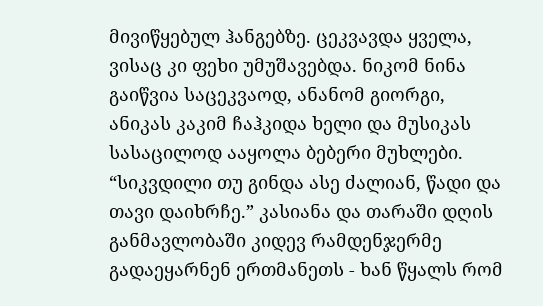მივიწყებულ ჰანგებზე. ცეკვავდა ყველა, ვისაც კი ფეხი უმუშავებდა. ნიკომ ნინა გაიწვია საცეკვაოდ, ანანომ გიორგი, ანიკას კაკიმ ჩაჰკიდა ხელი და მუსიკას სასაცილოდ ააყოლა ბებერი მუხლები. “სიკვდილი თუ გინდა ასე ძალიან, წადი და თავი დაიხრჩე.” კასიანა და თარაში დღის განმავლობაში კიდევ რამდენჯერმე გადაეყარნენ ერთმანეთს - ხან წყალს რომ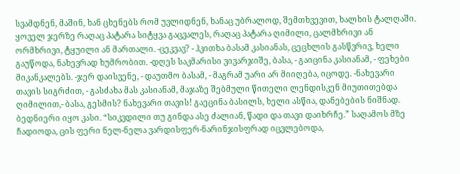სვამდნენ, მაშინ, ხან ცხენებს რომ უვლიდნენ, ხანაც უბრალოდ, შემთხვევით, ხალხის ტალღაში. ყოველ ჯერზე რაღაც პატარა სიტყვა გაცვალეს, რაღაც პატარა ღიმილი, ცალმხრივი ან ორმხრივი, ტყუილი ან მართალი. -ცეკვავ? - ჰკითხა ბასამ კასიანას, ცეცხლის გასწვრივ, ხელი გაუწოდა, ნახევრად ხუმრობით. -დღეს საკმარისი ვივარჯიშე, ბასა, - გაიცინა კასიანამ, - ფეხები მიკანკალებს. -ჯერ დაისვენე, - დაუთმო ბასამ, - მაგრამ უარი არ მიიღება, იცოდე. -ნახევარი თავის სიგრძით, - გასძახა მას კასიანამ, მაჯაზე შებმული წითელი ლენდისკენ მიუთითებდა ღიმილით,- ბასა, გესმის? ნახევარი თავის! გაეცინა ბასილს, ხელი ასწია, დანებების ნიშნად. ბედნიერი იყო კასი. “სიკვდილი თუ გინდა ასე ძალიან, წადი და თავი დაიხრჩე.” საღამოს მზე ჩადიოდა, ცის ფერი ნელ-ნელა ვარდისფერ-ნარინჯისფრად იცვლებოდა,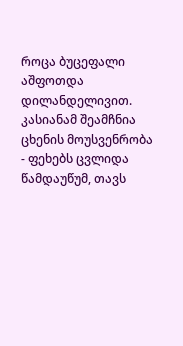როცა ბუცეფალი აშფოთდა დილანდელივით. კასიანამ შეამჩნია ცხენის მოუსვენრობა - ფეხებს ცვლიდა წამდაუწუმ, თავს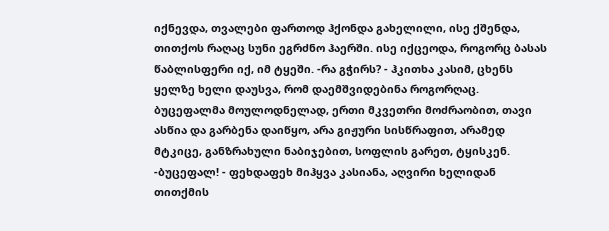იქნევდა, თვალები ფართოდ ჰქონდა გახელილი, ისე ქშენდა, თითქოს რაღაც სუნი ეგრძნო ჰაერში. ისე იქცეოდა, როგორც ბასას წაბლისფერი იქ, იმ ტყეში. -რა გჭირს? - ჰკითხა კასიმ, ცხენს ყელზე ხელი დაუსვა, რომ დაემშვიდებინა როგორღაც. ბუცეფალმა მოულოდნელად, ერთი მკვეთრი მოძრაობით, თავი ასწია და გარბენა დაიწყო, არა გიჟური სისწრაფით, არამედ მტკიცე, განზრახული ნაბიჯებით, სოფლის გარეთ, ტყისკენ. -ბუცეფალ! - ფეხდაფეხ მიჰყვა კასიანა, აღვირი ხელიდან თითქმის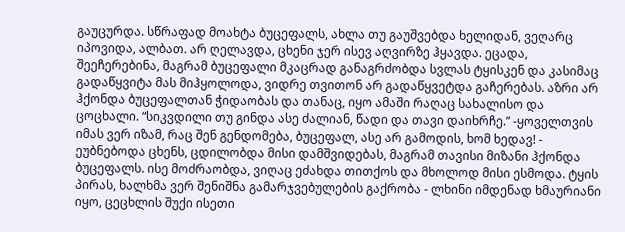გაუცურდა. სწრაფად მოახტა ბუცეფალს, ახლა თუ გაუშვებდა ხელიდან, ვეღარც იპოვიდა, ალბათ. არ ღელავდა, ცხენი ჯერ ისევ აღვირზე ჰყავდა. ეცადა, შეეჩერებინა, მაგრამ ბუცეფალი მკაცრად განაგრძობდა სვლას ტყისკენ და კასიმაც გადაწყვიტა მას მიჰყოლოდა, ვიდრე თვითონ არ გადაწყვეტდა გაჩერებას. აზრი არ ჰქონდა ბუცეფალთან ჭიდაობას და თანაც, იყო ამაში რაღაც სახალისო და ცოცხალი. “სიკვდილი თუ გინდა ასე ძალიან, წადი და თავი დაიხრჩე.” -ყოველთვის იმას ვერ იზამ, რაც შენ გენდომება, ბუცეფალ, ასე არ გამოდის, ხომ ხედავ! - ეუბნებოდა ცხენს, ცდილობდა მისი დამშვიდებას, მაგრამ თავისი მიზანი ჰქონდა ბუცეფალს. ისე მოძრაობდა, ვიღაც ეძახდა თითქოს და მხოლოდ მისი ესმოდა. ტყის პირას, ხალხმა ვერ შენიშნა გამარჯვებულების გაქრობა - ლხინი იმდენად ხმაურიანი იყო, ცეცხლის შუქი ისეთი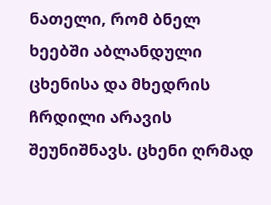ნათელი, რომ ბნელ ხეებში აბლანდული ცხენისა და მხედრის ჩრდილი არავის შეუნიშნავს. ცხენი ღრმად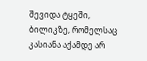შევიდა ტყეში, ბილიკზე, რომელსაც კასიანა აქამდე არ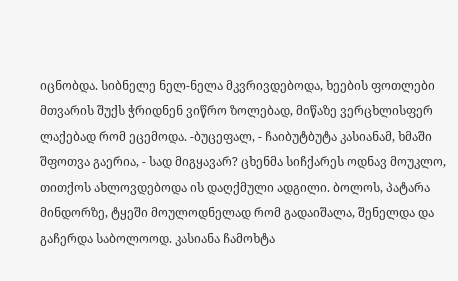იცნობდა. სიბნელე ნელ-ნელა მკვრივდებოდა, ხეების ფოთლები მთვარის შუქს ჭრიდნენ ვიწრო ზოლებად, მიწაზე ვერცხლისფერ ლაქებად რომ ეცემოდა. -ბუცეფალ, - ჩაიბუტბუტა კასიანამ, ხმაში შფოთვა გაერია, - სად მიგყავარ? ცხენმა სიჩქარეს ოდნავ მოუკლო, თითქოს ახლოვდებოდა ის დაღქმული ადგილი. ბოლოს, პატარა მინდორზე, ტყეში მოულოდნელად რომ გადაიშალა, შენელდა და გაჩერდა საბოლოოდ. კასიანა ჩამოხტა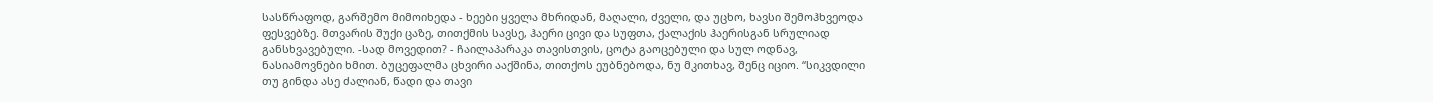სასწრაფოდ, გარშემო მიმოიხედა - ხეები ყველა მხრიდან, მაღალი, ძველი, და უცხო, ხავსი შემოჰხვეოდა ფესვებზე. მთვარის შუქი ცაზე, თითქმის სავსე, ჰაერი ცივი და სუფთა, ქალაქის ჰაერისგან სრულიად განსხვავებული. -სად მოვედით? - ჩაილაპარაკა თავისთვის, ცოტა გაოცებული და სულ ოდნავ, ნასიამოვნები ხმით. ბუცეფალმა ცხვირი ააქშინა, თითქოს ეუბნებოდა, ნუ მკითხავ, შენც იციო. “სიკვდილი თუ გინდა ასე ძალიან, წადი და თავი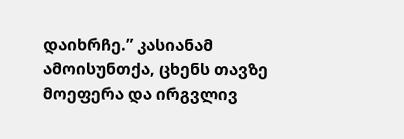დაიხრჩე.” კასიანამ ამოისუნთქა, ცხენს თავზე მოეფერა და ირგვლივ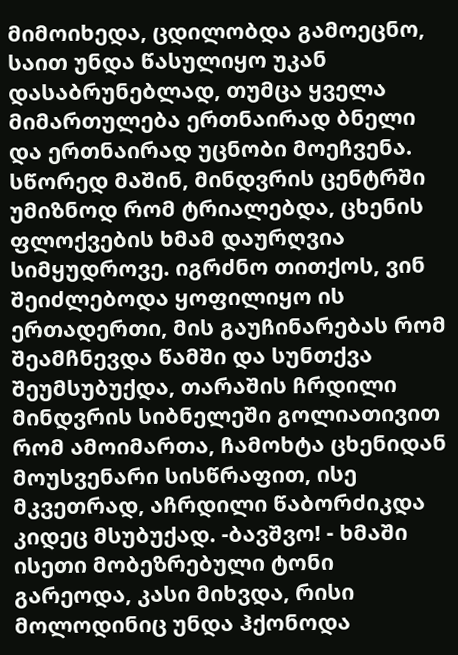მიმოიხედა, ცდილობდა გამოეცნო, საით უნდა წასულიყო უკან დასაბრუნებლად, თუმცა ყველა მიმართულება ერთნაირად ბნელი და ერთნაირად უცნობი მოეჩვენა. სწორედ მაშინ, მინდვრის ცენტრში უმიზნოდ რომ ტრიალებდა, ცხენის ფლოქვების ხმამ დაურღვია სიმყუდროვე. იგრძნო თითქოს, ვინ შეიძლებოდა ყოფილიყო ის ერთადერთი, მის გაუჩინარებას რომ შეამჩნევდა წამში და სუნთქვა შეუმსუბუქდა, თარაშის ჩრდილი მინდვრის სიბნელეში გოლიათივით რომ ამოიმართა, ჩამოხტა ცხენიდან მოუსვენარი სისწრაფით, ისე მკვეთრად, აჩრდილი წაბორძიკდა კიდეც მსუბუქად. -ბავშვო! - ხმაში ისეთი მობეზრებული ტონი გარეოდა, კასი მიხვდა, რისი მოლოდინიც უნდა ჰქონოდა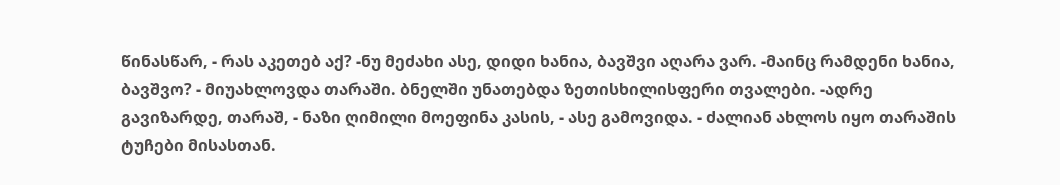წინასწარ, - რას აკეთებ აქ? -ნუ მეძახი ასე, დიდი ხანია, ბავშვი აღარა ვარ. -მაინც რამდენი ხანია, ბავშვო? - მიუახლოვდა თარაში. ბნელში უნათებდა ზეთისხილისფერი თვალები. -ადრე გავიზარდე, თარაშ, - ნაზი ღიმილი მოეფინა კასის, - ასე გამოვიდა. - ძალიან ახლოს იყო თარაშის ტუჩები მისასთან.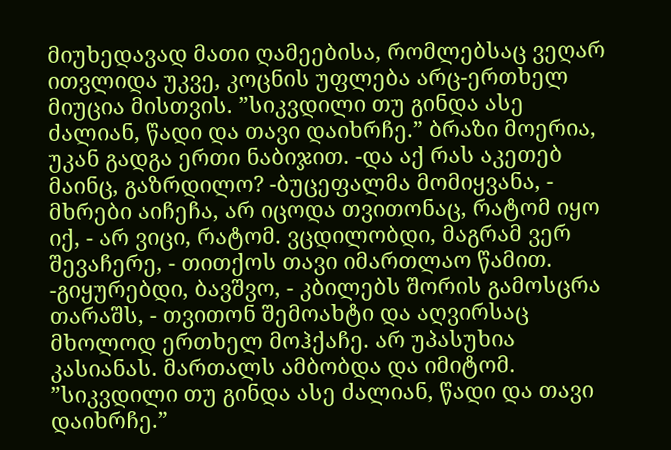მიუხედავად მათი ღამეებისა, რომლებსაც ვეღარ ითვლიდა უკვე, კოცნის უფლება არც-ერთხელ მიუცია მისთვის. ”სიკვდილი თუ გინდა ასე ძალიან, წადი და თავი დაიხრჩე.” ბრაზი მოერია, უკან გადგა ერთი ნაბიჯით. -და აქ რას აკეთებ მაინც, გაზრდილო? -ბუცეფალმა მომიყვანა, - მხრები აიჩეჩა, არ იცოდა თვითონაც, რატომ იყო იქ, - არ ვიცი, რატომ. ვცდილობდი, მაგრამ ვერ შევაჩერე, - თითქოს თავი იმართლაო წამით. -გიყურებდი, ბავშვო, - კბილებს შორის გამოსცრა თარაშს, - თვითონ შემოახტი და აღვირსაც მხოლოდ ერთხელ მოჰქაჩე. არ უპასუხია კასიანას. მართალს ამბობდა და იმიტომ. ”სიკვდილი თუ გინდა ასე ძალიან, წადი და თავი დაიხრჩე.”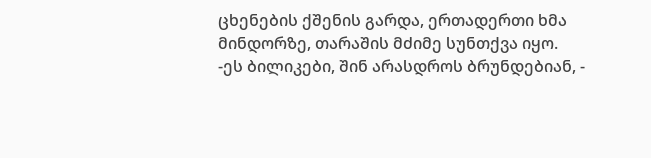ცხენების ქშენის გარდა, ერთადერთი ხმა მინდორზე, თარაშის მძიმე სუნთქვა იყო. -ეს ბილიკები, შინ არასდროს ბრუნდებიან, -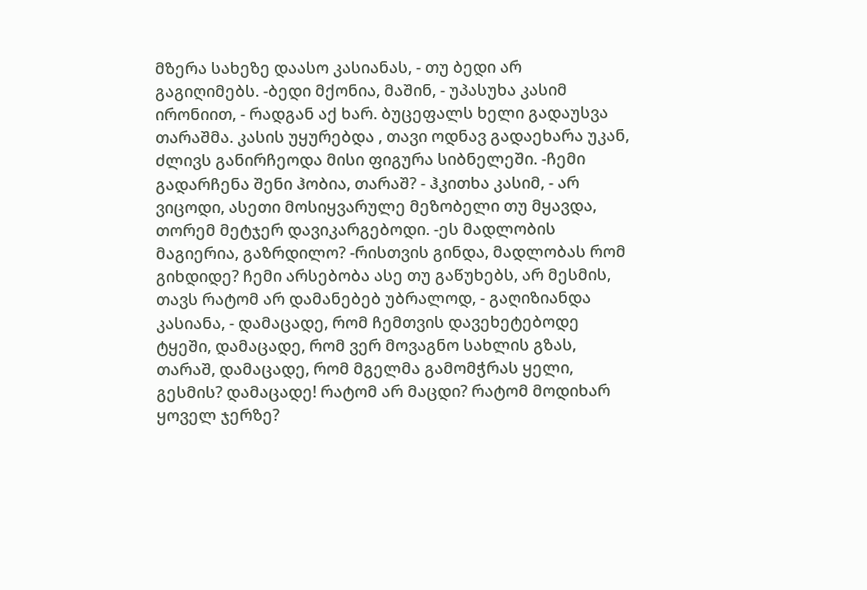მზერა სახეზე დაასო კასიანას, - თუ ბედი არ გაგიღიმებს. -ბედი მქონია, მაშინ, - უპასუხა კასიმ ირონიით, - რადგან აქ ხარ. ბუცეფალს ხელი გადაუსვა თარაშმა. კასის უყურებდა , თავი ოდნავ გადაეხარა უკან, ძლივს განირჩეოდა მისი ფიგურა სიბნელეში. -ჩემი გადარჩენა შენი ჰობია, თარაშ? - ჰკითხა კასიმ, - არ ვიცოდი, ასეთი მოსიყვარულე მეზობელი თუ მყავდა, თორემ მეტჯერ დავიკარგებოდი. -ეს მადლობის მაგიერია, გაზრდილო? -რისთვის გინდა, მადლობას რომ გიხდიდე? ჩემი არსებობა ასე თუ გაწუხებს, არ მესმის, თავს რატომ არ დამანებებ უბრალოდ, - გაღიზიანდა კასიანა, - დამაცადე, რომ ჩემთვის დავეხეტებოდე ტყეში, დამაცადე, რომ ვერ მოვაგნო სახლის გზას, თარაშ, დამაცადე, რომ მგელმა გამომჭრას ყელი, გესმის? დამაცადე! რატომ არ მაცდი? რატომ მოდიხარ ყოველ ჯერზე?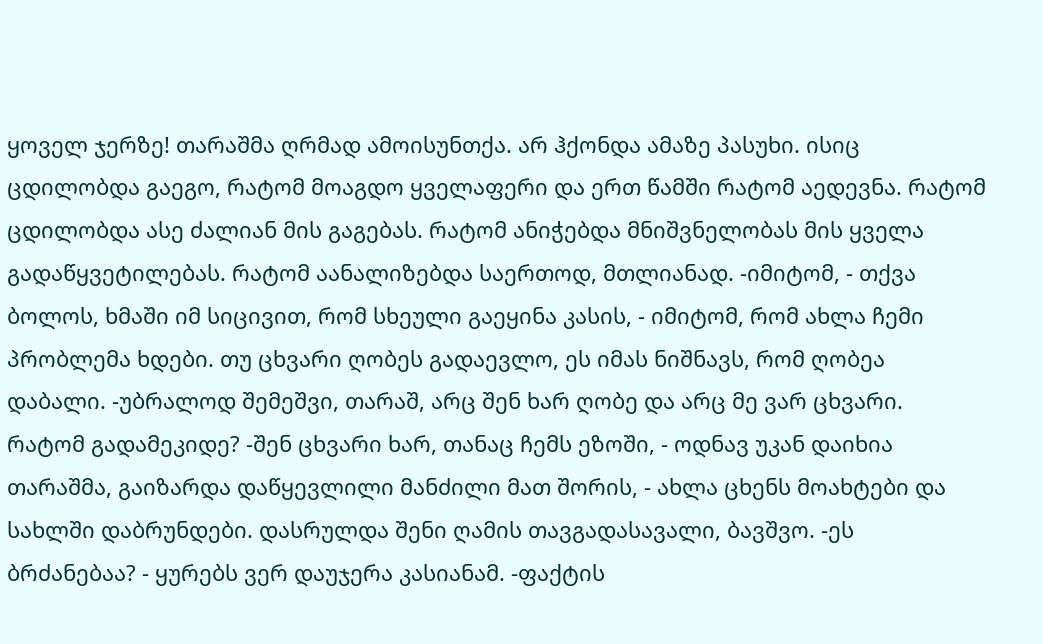ყოველ ჯერზე! თარაშმა ღრმად ამოისუნთქა. არ ჰქონდა ამაზე პასუხი. ისიც ცდილობდა გაეგო, რატომ მოაგდო ყველაფერი და ერთ წამში რატომ აედევნა. რატომ ცდილობდა ასე ძალიან მის გაგებას. რატომ ანიჭებდა მნიშვნელობას მის ყველა გადაწყვეტილებას. რატომ აანალიზებდა საერთოდ, მთლიანად. -იმიტომ, - თქვა ბოლოს, ხმაში იმ სიცივით, რომ სხეული გაეყინა კასის, - იმიტომ, რომ ახლა ჩემი პრობლემა ხდები. თუ ცხვარი ღობეს გადაევლო, ეს იმას ნიშნავს, რომ ღობეა დაბალი. -უბრალოდ შემეშვი, თარაშ, არც შენ ხარ ღობე და არც მე ვარ ცხვარი. რატომ გადამეკიდე? -შენ ცხვარი ხარ, თანაც ჩემს ეზოში, - ოდნავ უკან დაიხია თარაშმა, გაიზარდა დაწყევლილი მანძილი მათ შორის, - ახლა ცხენს მოახტები და სახლში დაბრუნდები. დასრულდა შენი ღამის თავგადასავალი, ბავშვო. -ეს ბრძანებაა? - ყურებს ვერ დაუჯერა კასიანამ. -ფაქტის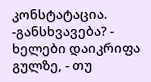კონსტატაცია. -განსხვავება? - ხელები დაიკრიფა გულზე, - თუ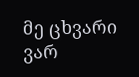მე ცხვარი ვარ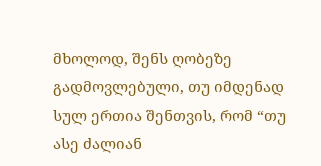მხოლოდ, შენს ღობეზე გადმოვლებული, თუ იმდენად სულ ერთია შენთვის, რომ “თუ ასე ძალიან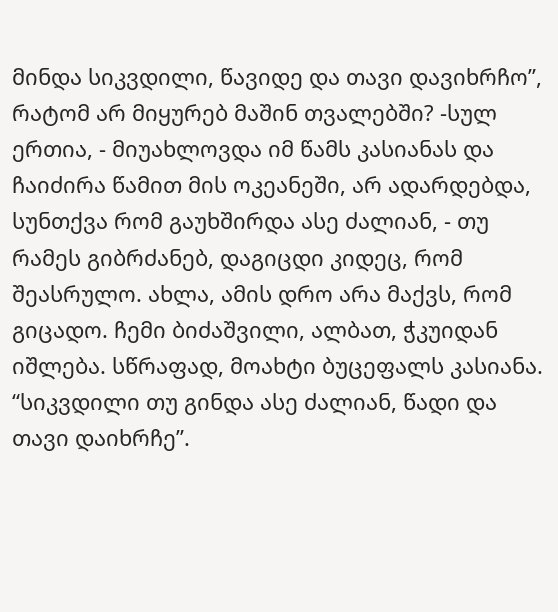მინდა სიკვდილი, წავიდე და თავი დავიხრჩო”, რატომ არ მიყურებ მაშინ თვალებში? -სულ ერთია, - მიუახლოვდა იმ წამს კასიანას და ჩაიძირა წამით მის ოკეანეში, არ ადარდებდა, სუნთქვა რომ გაუხშირდა ასე ძალიან, - თუ რამეს გიბრძანებ, დაგიცდი კიდეც, რომ შეასრულო. ახლა, ამის დრო არა მაქვს, რომ გიცადო. ჩემი ბიძაშვილი, ალბათ, ჭკუიდან იშლება. სწრაფად, მოახტი ბუცეფალს კასიანა. “სიკვდილი თუ გინდა ასე ძალიან, წადი და თავი დაიხრჩე”.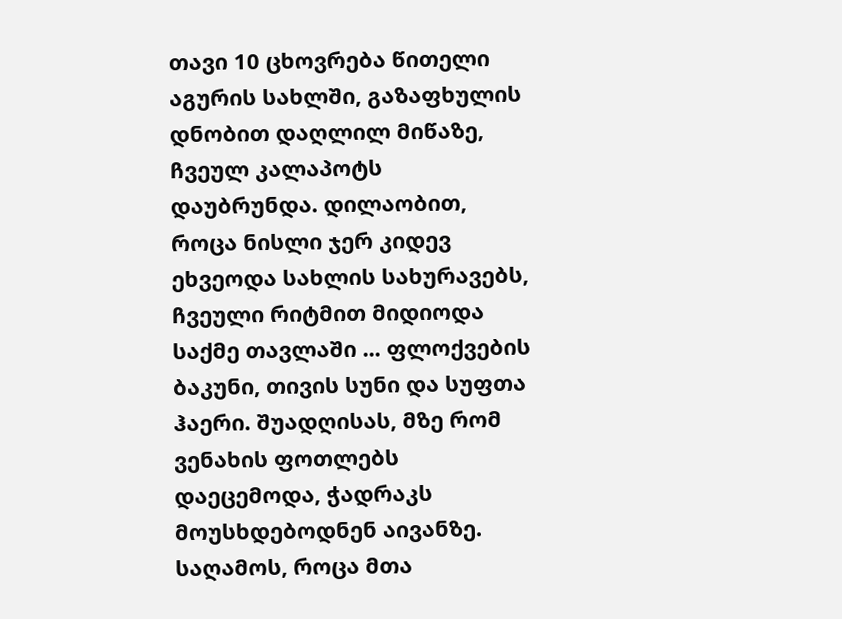თავი 10 ცხოვრება წითელი აგურის სახლში, გაზაფხულის დნობით დაღლილ მიწაზე, ჩვეულ კალაპოტს დაუბრუნდა. დილაობით, როცა ნისლი ჯერ კიდევ ეხვეოდა სახლის სახურავებს, ჩვეული რიტმით მიდიოდა საქმე თავლაში ... ფლოქვების ბაკუნი, თივის სუნი და სუფთა ჰაერი. შუადღისას, მზე რომ ვენახის ფოთლებს დაეცემოდა, ჭადრაკს მოუსხდებოდნენ აივანზე. საღამოს, როცა მთა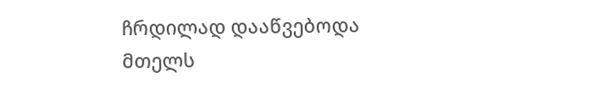ჩრდილად დააწვებოდა მთელს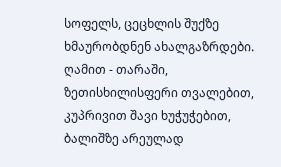სოფელს, ცეცხლის შუქზე ხმაურობდნენ ახალგაზრდები. ღამით - თარაში, ზეთისხილისფერი თვალებით, კუპრივით შავი ხუჭუჭებით, ბალიშზე არეულად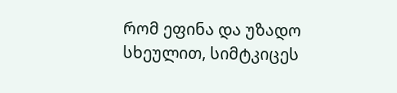რომ ეფინა და უზადო სხეულით, სიმტკიცეს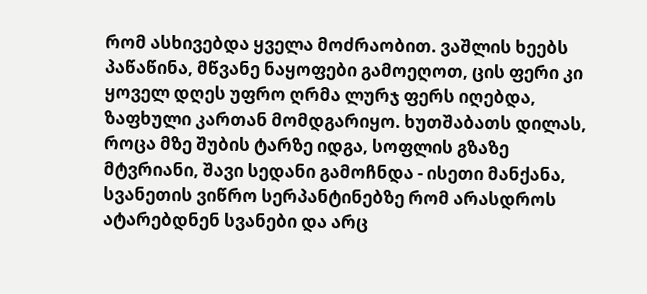რომ ასხივებდა ყველა მოძრაობით. ვაშლის ხეებს პაწაწინა, მწვანე ნაყოფები გამოეღოთ, ცის ფერი კი ყოველ დღეს უფრო ღრმა ლურჯ ფერს იღებდა, ზაფხული კართან მომდგარიყო. ხუთშაბათს დილას, როცა მზე შუბის ტარზე იდგა, სოფლის გზაზე მტვრიანი, შავი სედანი გამოჩნდა - ისეთი მანქანა, სვანეთის ვიწრო სერპანტინებზე რომ არასდროს ატარებდნენ სვანები და არც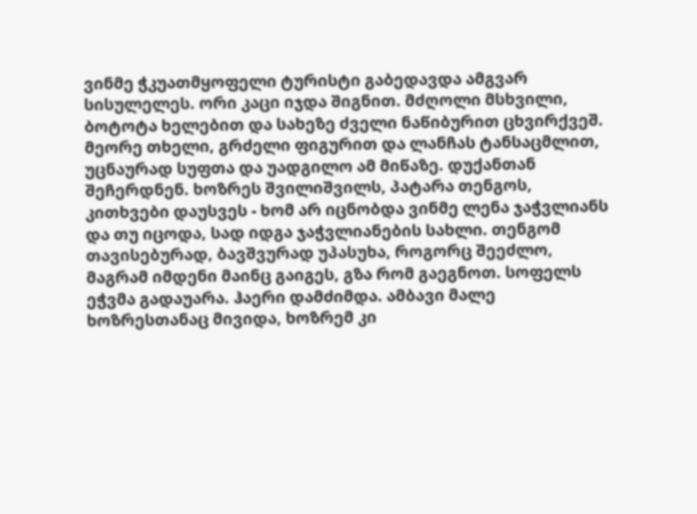ვინმე ჭკუათმყოფელი ტურისტი გაბედავდა ამგვარ სისულელეს. ორი კაცი იჯდა შიგნით. მძღოლი მსხვილი, ბოტოტა ხელებით და სახეზე ძველი ნაწიბურით ცხვირქვეშ. მეორე თხელი, გრძელი ფიგურით და ლანჩას ტანსაცმლით, უცნაურად სუფთა და უადგილო ამ მიწაზე. დუქანთან შეჩერდნენ. ხოზრეს შვილიშვილს, პატარა თენგოს, კითხვები დაუსვეს - ხომ არ იცნობდა ვინმე ლენა ჯაჭვლიანს და თუ იცოდა, სად იდგა ჯაჭვლიანების სახლი. თენგომ თავისებურად, ბავშვურად უპასუხა, როგორც შეეძლო, მაგრამ იმდენი მაინც გაიგეს, გზა რომ გაეგნოთ. სოფელს ეჭვმა გადაუარა. ჰაერი დამძიმდა. ამბავი მალე ხოზრესთანაც მივიდა, ხოზრემ კი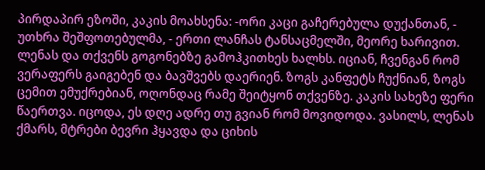პირდაპირ ეზოში, კაკის მოახსენა: -ორი კაცი გაჩერებულა დუქანთან, - უთხრა შეშფოთებულმა, - ერთი ლანჩას ტანსაცმელში, მეორე ხარივით. ლენას და თქვენს გოგონებზე გამოჰკითხეს ხალხს. იციან, ჩვენგან რომ ვერაფერს გაიგებენ და ბავშვებს დაერიენ. ზოგს კანფეტს ჩუქნიან, ზოგს ცემით ემუქრებიან, ოღონდაც რამე შეიტყონ თქვენზე. კაკის სახეზე ფერი წაერთვა. იცოდა, ეს დღე ადრე თუ გვიან რომ მოვიდოდა. ვასილს, ლენას ქმარს, მტრები ბევრი ჰყავდა და ციხის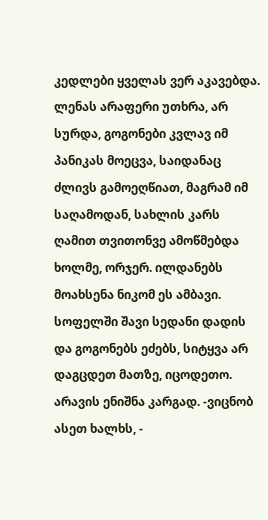კედლები ყველას ვერ აკავებდა. ლენას არაფერი უთხრა, არ სურდა, გოგონები კვლავ იმ პანიკას მოეცვა, საიდანაც ძლივს გამოეღწიათ, მაგრამ იმ საღამოდან, სახლის კარს ღამით თვითონვე ამოწმებდა ხოლმე, ორჯერ. ილდანებს მოახსენა ნიკომ ეს ამბავი. სოფელში შავი სედანი დადის და გოგონებს ეძებს, სიტყვა არ დაგცდეთ მათზე, იცოდეთო. არავის ენიშნა კარგად. -ვიცნობ ასეთ ხალხს, -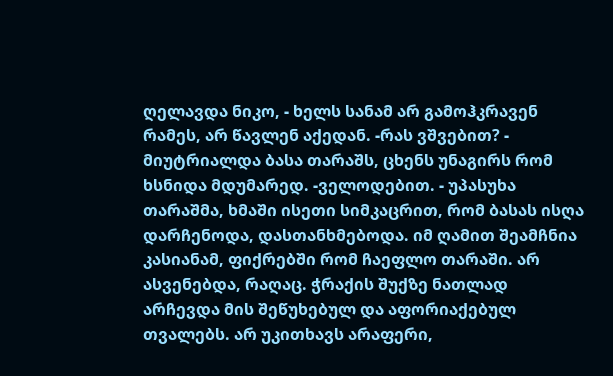ღელავდა ნიკო, - ხელს სანამ არ გამოჰკრავენ რამეს, არ წავლენ აქედან. -რას ვშვებით? - მიუტრიალდა ბასა თარაშს, ცხენს უნაგირს რომ ხსნიდა მდუმარედ. -ველოდებით. - უპასუხა თარაშმა, ხმაში ისეთი სიმკაცრით, რომ ბასას ისღა დარჩენოდა, დასთანხმებოდა. იმ ღამით შეამჩნია კასიანამ, ფიქრებში რომ ჩაეფლო თარაში. არ ასვენებდა, რაღაც. ჭრაქის შუქზე ნათლად არჩევდა მის შეწუხებულ და აფორიაქებულ თვალებს. არ უკითხავს არაფერი,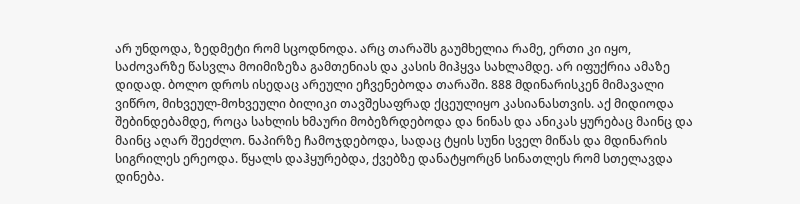არ უნდოდა, ზედმეტი რომ სცოდნოდა. არც თარაშს გაუმხელია რამე, ერთი კი იყო, საძოვარზე წასვლა მოიმიზეზა გამთენიას და კასის მიჰყვა სახლამდე. არ იფუქრია ამაზე დიდად. ბოლო დროს ისედაც არეული ეჩვენებოდა თარაში. 888 მდინარისკენ მიმავალი ვიწრო, მიხვეულ-მოხვეული ბილიკი თავშესაფრად ქცეულიყო კასიანასთვის. აქ მიდიოდა შებინდებამდე, როცა სახლის ხმაური მობეზრდებოდა და ნინას და ანიკას ყურებაც მაინც და მაინც აღარ შეეძლო. ნაპირზე ჩამოჯდებოდა, სადაც ტყის სუნი სველ მიწას და მდინარის სიგრილეს ერეოდა. წყალს დაჰყურებდა, ქვებზე დანატყორცნ სინათლეს რომ სთელავდა დინება.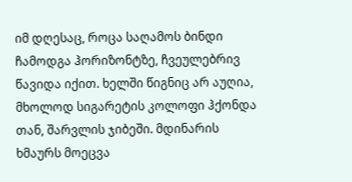იმ დღესაც, როცა საღამოს ბინდი ჩამოდგა ჰორიზონტზე, ჩვეულებრივ წავიდა იქით. ხელში წიგნიც არ აუღია, მხოლოდ სიგარეტის კოლოფი ჰქონდა თან, შარვლის ჯიბეში. მდინარის ხმაურს მოეცვა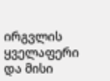ირგვლის ყველაფერი და მისი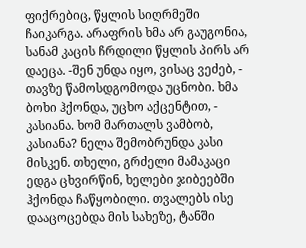ფიქრებიც, წყლის სიღრმეში ჩაიკარგა. არაფრის ხმა არ გაუგონია, სანამ კაცის ჩრდილი წყლის პირს არ დაეცა. -შენ უნდა იყო, ვისაც ვეძებ, - თავზე წამოსდგომოდა უცნობი. ხმა ბოხი ჰქონდა, უცხო აქცენტით, - კასიანა. ხომ მართალს ვამბობ, კასიანა? ნელა შემობრუნდა კასი მისკენ. თხელი, გრძელი მამაკაცი ედგა ცხვირწინ, ხელები ჯიბეებში ჰქონდა ჩაწყობილი. თვალებს ისე დააცოცებდა მის სახეზე, ტანში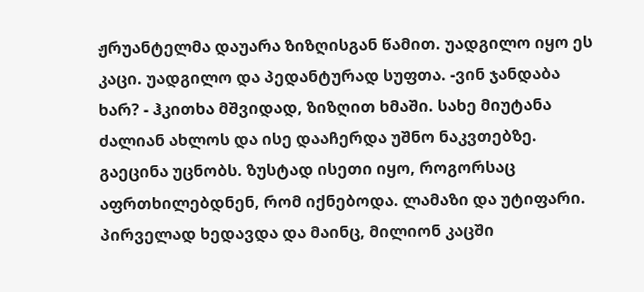ჟრუანტელმა დაუარა ზიზღისგან წამით. უადგილო იყო ეს კაცი. უადგილო და პედანტურად სუფთა. -ვინ ჯანდაბა ხარ? - ჰკითხა მშვიდად, ზიზღით ხმაში. სახე მიუტანა ძალიან ახლოს და ისე დააჩერდა უშნო ნაკვთებზე. გაეცინა უცნობს. ზუსტად ისეთი იყო, როგორსაც აფრთხილებდნენ, რომ იქნებოდა. ლამაზი და უტიფარი. პირველად ხედავდა და მაინც, მილიონ კაცში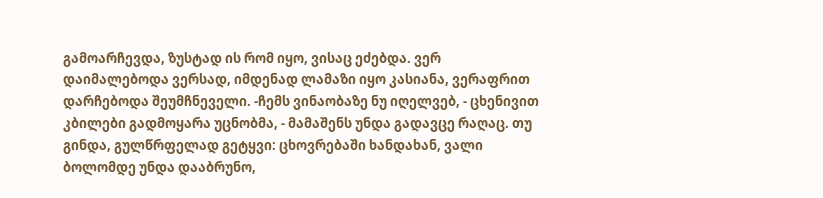გამოარჩევდა, ზუსტად ის რომ იყო, ვისაც ეძებდა. ვერ დაიმალებოდა ვერსად, იმდენად ლამაზი იყო კასიანა, ვერაფრით დარჩებოდა შეუმჩნეველი. -ჩემს ვინაობაზე ნუ იღელვებ, - ცხენივით კბილები გადმოყარა უცნობმა, - მამაშენს უნდა გადავცე რაღაც. თუ გინდა, გულწრფელად გეტყვი: ცხოვრებაში ხანდახან, ვალი ბოლომდე უნდა დააბრუნო,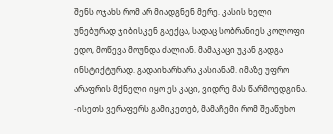შენს ოჯახს რომ არ მიადგნენ მერე. კასის ხელი უნებურად ჯიბისკენ გაექცა, სადაც სობრანიეს კოლოფი ედო, მოწევა მოუნდა ძალიან. მამაკაცი უკან გადგა ინსტიქტურად. გადაიხარხარა კასიანამ. იმაზე უფრო არაფრის მქნელი იყო ეს კაცი, ვიდრე მას წარმოედგინა. -ისეთს ვერაფერს გამიკეთებ, მამაჩემი რომ შეაწუხო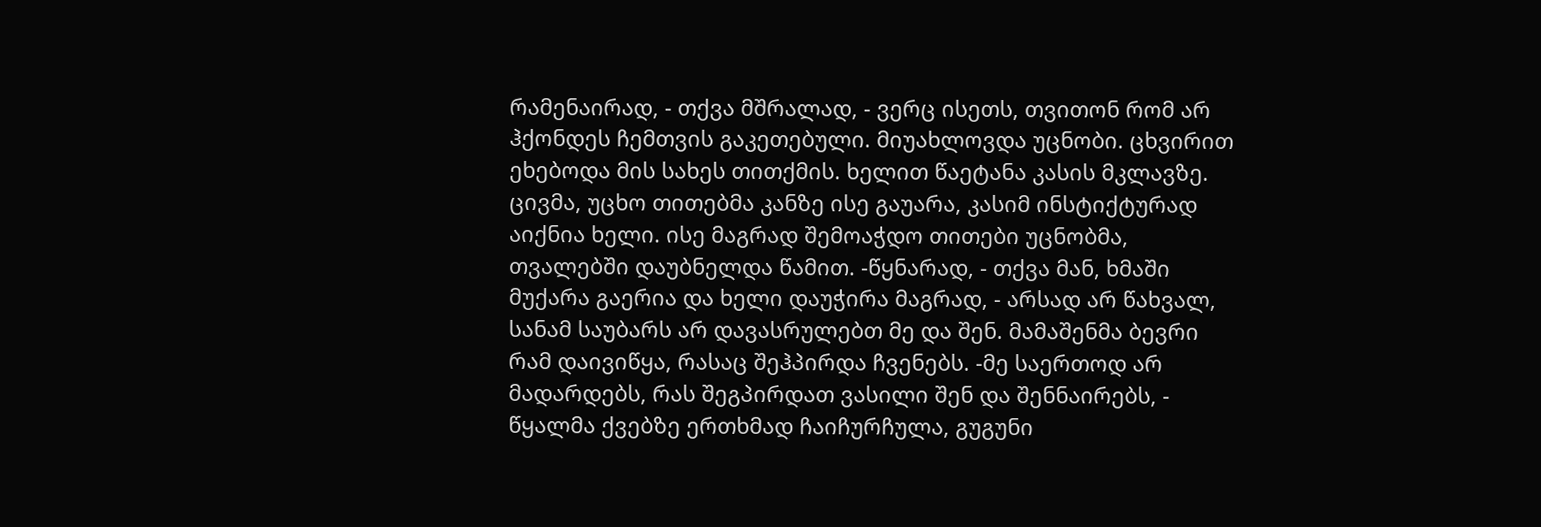რამენაირად, - თქვა მშრალად, - ვერც ისეთს, თვითონ რომ არ ჰქონდეს ჩემთვის გაკეთებული. მიუახლოვდა უცნობი. ცხვირით ეხებოდა მის სახეს თითქმის. ხელით წაეტანა კასის მკლავზე. ცივმა, უცხო თითებმა კანზე ისე გაუარა, კასიმ ინსტიქტურად აიქნია ხელი. ისე მაგრად შემოაჭდო თითები უცნობმა, თვალებში დაუბნელდა წამით. -წყნარად, - თქვა მან, ხმაში მუქარა გაერია და ხელი დაუჭირა მაგრად, - არსად არ წახვალ, სანამ საუბარს არ დავასრულებთ მე და შენ. მამაშენმა ბევრი რამ დაივიწყა, რასაც შეჰპირდა ჩვენებს. -მე საერთოდ არ მადარდებს, რას შეგპირდათ ვასილი შენ და შენნაირებს, - წყალმა ქვებზე ერთხმად ჩაიჩურჩულა, გუგუნი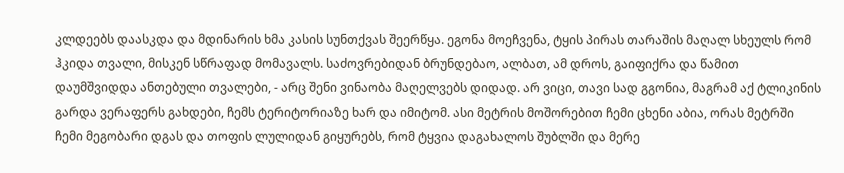კლდეებს დაასკდა და მდინარის ხმა კასის სუნთქვას შეერწყა. ეგონა მოეჩვენა, ტყის პირას თარაშის მაღალ სხეულს რომ ჰკიდა თვალი, მისკენ სწრაფად მომავალს. საძოვრებიდან ბრუნდებაო, ალბათ, ამ დროს, გაიფიქრა და წამით დაუმშვიდდა ანთებული თვალები, - არც შენი ვინაობა მაღელვებს დიდად. არ ვიცი, თავი სად გგონია, მაგრამ აქ ტლიკინის გარდა ვერაფერს გახდები, ჩემს ტერიტორიაზე ხარ და იმიტომ. ასი მეტრის მოშორებით ჩემი ცხენი აბია, ორას მეტრში ჩემი მეგობარი დგას და თოფის ლულიდან გიყურებს, რომ ტყვია დაგახალოს შუბლში და მერე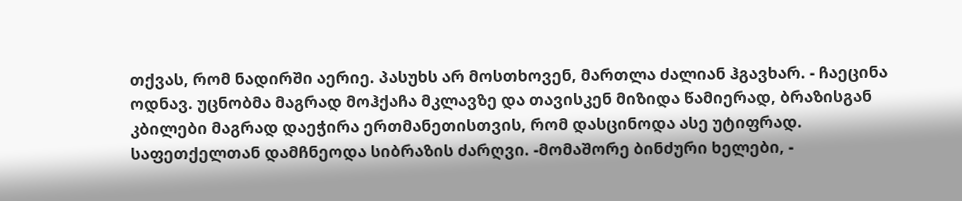თქვას, რომ ნადირში აერიე. პასუხს არ მოსთხოვენ, მართლა ძალიან ჰგავხარ. - ჩაეცინა ოდნავ. უცნობმა მაგრად მოჰქაჩა მკლავზე და თავისკენ მიზიდა წამიერად, ბრაზისგან კბილები მაგრად დაეჭირა ერთმანეთისთვის, რომ დასცინოდა ასე უტიფრად. საფეთქელთან დამჩნეოდა სიბრაზის ძარღვი. -მომაშორე ბინძური ხელები, -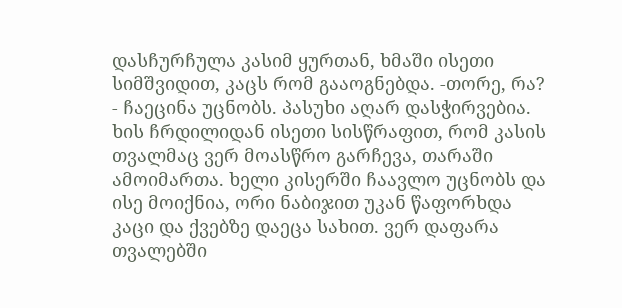დასჩურჩულა კასიმ ყურთან, ხმაში ისეთი სიმშვიდით, კაცს რომ გააოგნებდა. -თორე, რა? - ჩაეცინა უცნობს. პასუხი აღარ დასჭირვებია. ხის ჩრდილიდან ისეთი სისწრაფით, რომ კასის თვალმაც ვერ მოასწრო გარჩევა, თარაში ამოიმართა. ხელი კისერში ჩაავლო უცნობს და ისე მოიქნია, ორი ნაბიჯით უკან წაფორხდა კაცი და ქვებზე დაეცა სახით. ვერ დაფარა თვალებში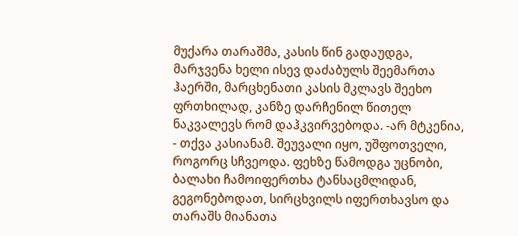მუქარა თარაშმა, კასის წინ გადაუდგა, მარჯვენა ხელი ისევ დაძაბულს შეემართა ჰაერში, მარცხენათი კასის მკლავს შეეხო ფრთხილად, კანზე დარჩენილ წითელ ნაკვალევს რომ დაჰკვირვებოდა. -არ მტკენია, - თქვა კასიანამ. შეუვალი იყო, უშფოთველი, როგორც სჩვეოდა. ფეხზე წამოდგა უცნობი, ბალახი ჩამოიფერთხა ტანსაცმლიდან, გეგონებოდათ, სირცხვილს იფერთხავსო და თარაშს მიანათა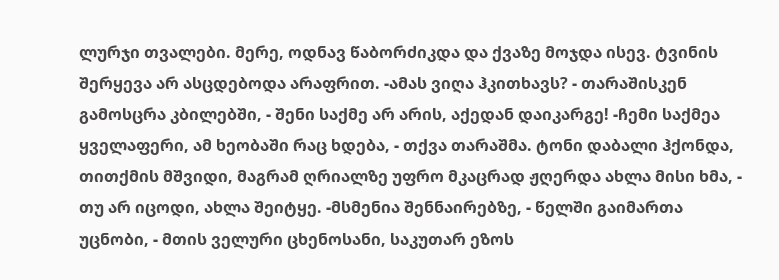ლურჯი თვალები. მერე, ოდნავ წაბორძიკდა და ქვაზე მოჯდა ისევ. ტვინის შერყევა არ ასცდებოდა არაფრით. -ამას ვიღა ჰკითხავს? - თარაშისკენ გამოსცრა კბილებში, - შენი საქმე არ არის, აქედან დაიკარგე! -ჩემი საქმეა ყველაფერი, ამ ხეობაში რაც ხდება, - თქვა თარაშმა. ტონი დაბალი ჰქონდა, თითქმის მშვიდი, მაგრამ ღრიალზე უფრო მკაცრად ჟღერდა ახლა მისი ხმა, - თუ არ იცოდი, ახლა შეიტყე. -მსმენია შენნაირებზე, - წელში გაიმართა უცნობი, - მთის ველური ცხენოსანი, საკუთარ ეზოს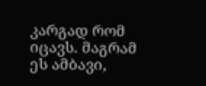კარგად რომ იცავს. მაგრამ ეს ამბავი,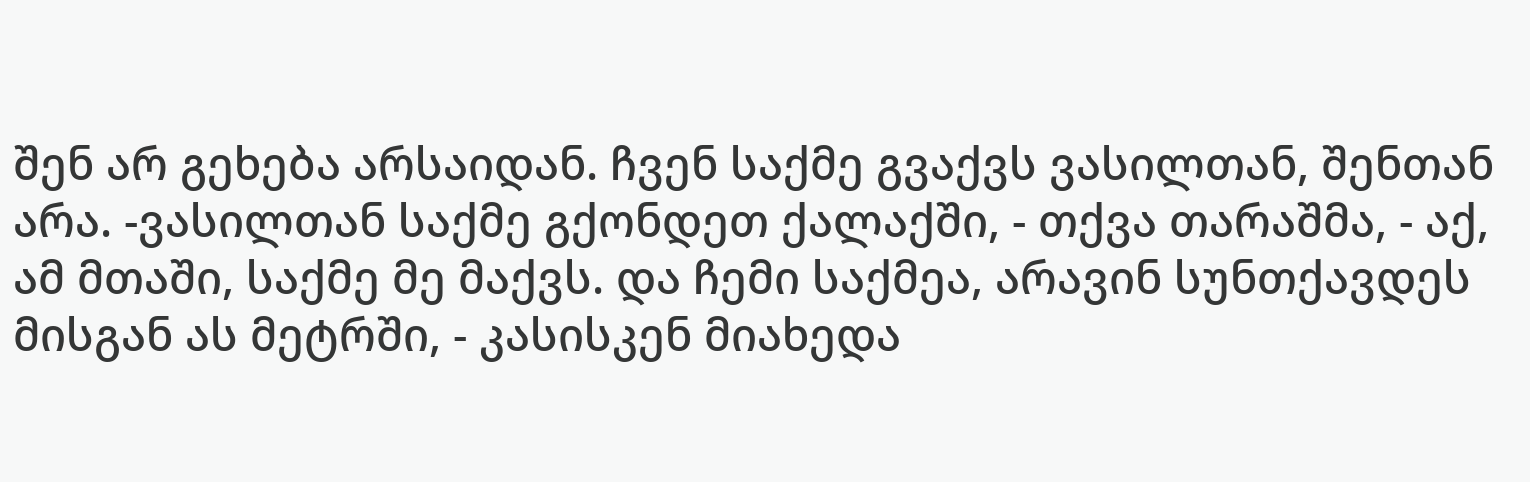შენ არ გეხება არსაიდან. ჩვენ საქმე გვაქვს ვასილთან, შენთან არა. -ვასილთან საქმე გქონდეთ ქალაქში, - თქვა თარაშმა, - აქ, ამ მთაში, საქმე მე მაქვს. და ჩემი საქმეა, არავინ სუნთქავდეს მისგან ას მეტრში, - კასისკენ მიახედა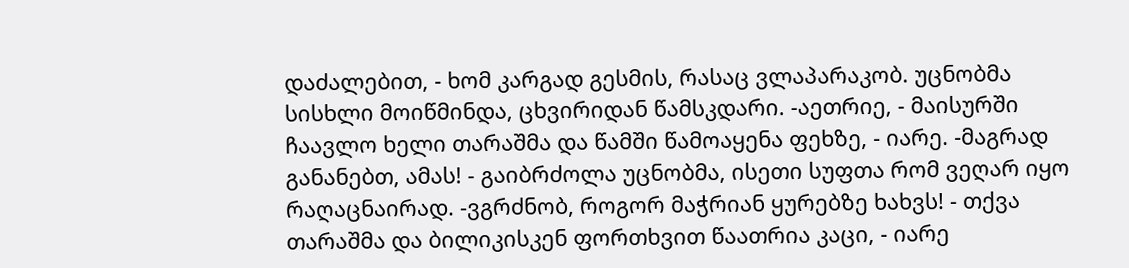დაძალებით, - ხომ კარგად გესმის, რასაც ვლაპარაკობ. უცნობმა სისხლი მოიწმინდა, ცხვირიდან წამსკდარი. -აეთრიე, - მაისურში ჩაავლო ხელი თარაშმა და წამში წამოაყენა ფეხზე, - იარე. -მაგრად განანებთ, ამას! - გაიბრძოლა უცნობმა, ისეთი სუფთა რომ ვეღარ იყო რაღაცნაირად. -ვგრძნობ, როგორ მაჭრიან ყურებზე ხახვს! - თქვა თარაშმა და ბილიკისკენ ფორთხვით წაათრია კაცი, - იარე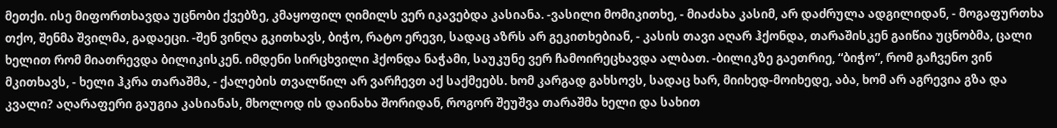მეთქი. ისე მიფორთხავდა უცნობი ქვებზე, კმაყოფილ ღიმილს ვერ იკავებდა კასიანა. -ვასილი მომიკითხე, - მიაძახა კასიმ, არ დაძრულა ადგილიდან, - მოგაფურთხა თქო, შენმა შვილმა, გადაეცი. -შენ ვინღა გკითხავს, ბიჭო, რატო ერევი, სადაც აზრს არ გეკითხებიან, - კასის თავი აღარ ჰქონდა, თარაშისკენ გაიწია უცნობმა, ცალი ხელით რომ მიათრევდა ბილიკისკენ. იმდენი სირცხვილი ჰქონდა ნაჭამი, საუკუნე ვერ ჩამოირეცხავდა ალბათ. -ბილიკზე გაეთრიე, “ბიჭო”, რომ გაჩვენო ვინ მკითხავს, - ხელი ჰკრა თარაშმა, - ქალების თვალწილ არ ვარჩევთ აქ საქმეებს. ხომ კარგად გახსოვს, სადაც ხარ, მიიხედ-მოიხედე, აბა, ხომ არ აგრევია გზა და კვალი? აღარაფერი გაუგია კასიანას, მხოლოდ ის დაინახა შორიდან, როგორ შეუშვა თარაშმა ხელი და სახით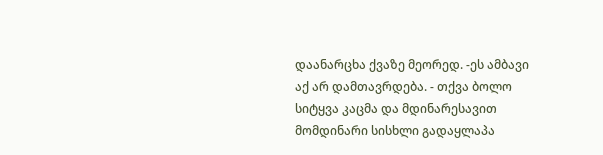დაანარცხა ქვაზე მეორედ. -ეს ამბავი აქ არ დამთავრდება. - თქვა ბოლო სიტყვა კაცმა და მდინარესავით მომდინარი სისხლი გადაყლაპა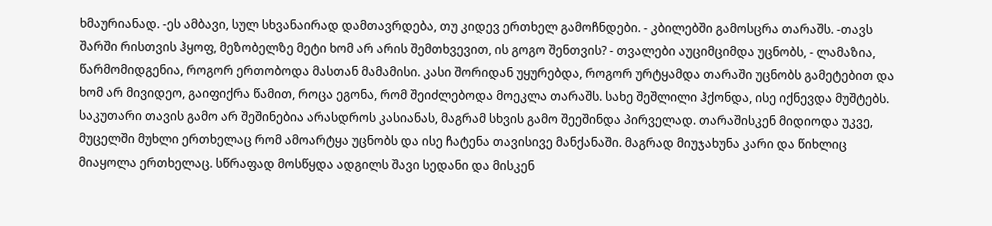ხმაურიანად. -ეს ამბავი, სულ სხვანაირად დამთავრდება, თუ კიდევ ერთხელ გამოჩნდები. - კბილებში გამოსცრა თარაშს. -თავს შარში რისთვის ჰყოფ, მეზობელზე მეტი ხომ არ არის შემთხვევით, ის გოგო შენთვის? - თვალები აუციმციმდა უცნობს, - ლამაზია, წარმომიდგენია, როგორ ერთობოდა მასთან მამამისი. კასი შორიდან უყურებდა, როგორ ურტყამდა თარაში უცნობს გამეტებით და ხომ არ მივიდეო, გაიფიქრა წამით, როცა ეგონა, რომ შეიძლებოდა მოეკლა თარაშს. სახე შეშლილი ჰქონდა, ისე იქნევდა მუშტებს. საკუთარი თავის გამო არ შეშინებია არასდროს კასიანას, მაგრამ სხვის გამო შეეშინდა პირველად. თარაშისკენ მიდიოდა უკვე, მუცელში მუხლი ერთხელაც რომ ამოარტყა უცნობს და ისე ჩატენა თავისივე მანქანაში. მაგრად მიუჯახუნა კარი და წიხლიც მიაყოლა ერთხელაც. სწრაფად მოსწყდა ადგილს შავი სედანი და მისკენ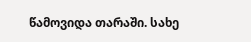წამოვიდა თარაში. სახე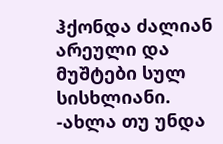ჰქონდა ძალიან არეული და მუშტები სულ სისხლიანი. -ახლა თუ უნდა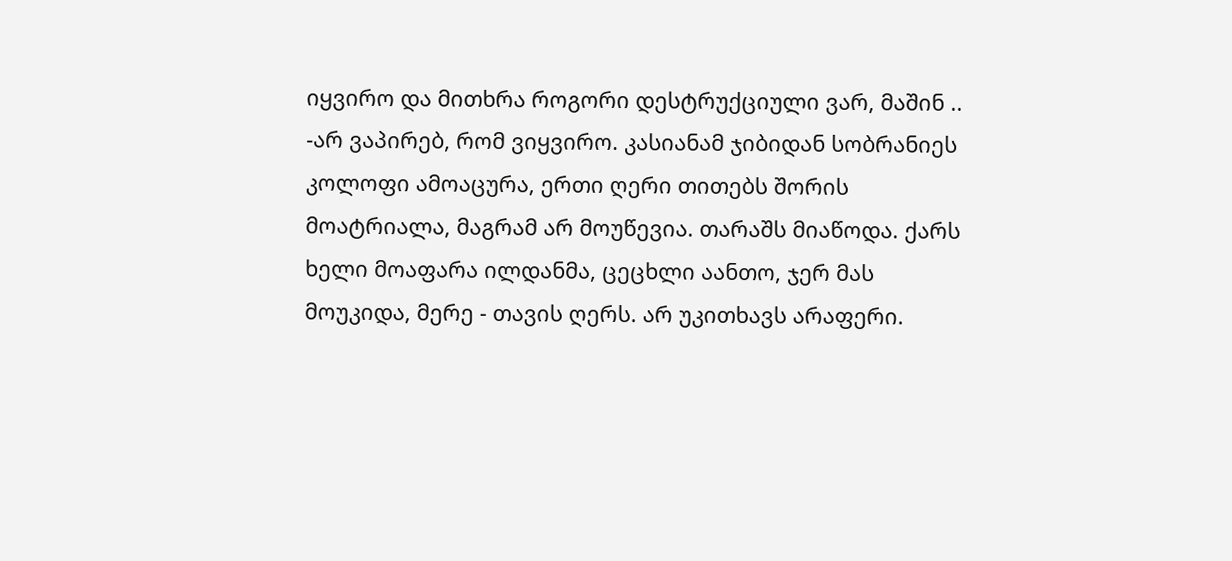იყვირო და მითხრა როგორი დესტრუქციული ვარ, მაშინ .. -არ ვაპირებ, რომ ვიყვირო. კასიანამ ჯიბიდან სობრანიეს კოლოფი ამოაცურა, ერთი ღერი თითებს შორის მოატრიალა, მაგრამ არ მოუწევია. თარაშს მიაწოდა. ქარს ხელი მოაფარა ილდანმა, ცეცხლი აანთო, ჯერ მას მოუკიდა, მერე - თავის ღერს. არ უკითხავს არაფერი.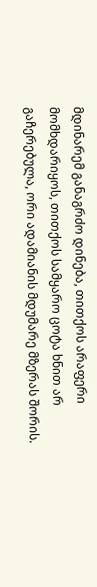მდინარემ განაგრძო დინება, თითქოს არაფერი მომხდარიყოს, თითქოს სამყარო ცოტა ხნით არ გაჩერებულა, ორი ადამიანის მდუმარე მზერას შორის.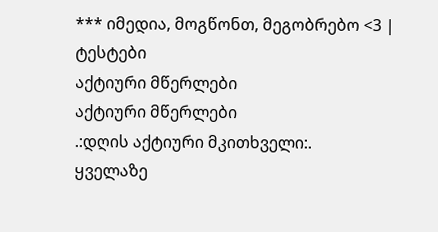*** იმედია, მოგწონთ, მეგობრებო <3 |
ტესტები
აქტიური მწერლები
აქტიური მწერლები
.:დღის აქტიური მკითხველი:.
ყველაზე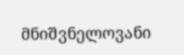მნიშვნელოვანი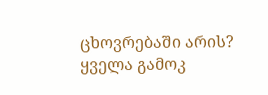ცხოვრებაში არის?
ყველა გამოკ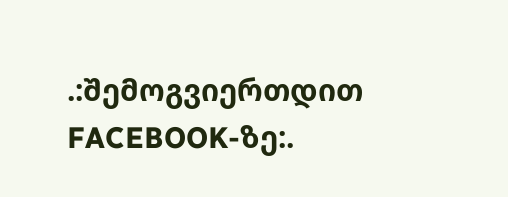.:შემოგვიერთდით FACEBOOK-ზე:.